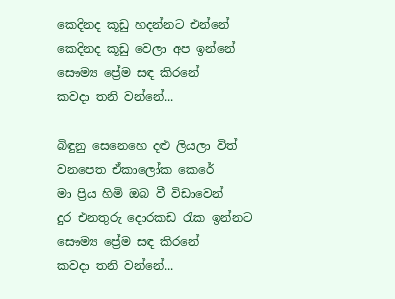කෙදිනද කූඩු හදන්නට එන්නේ
කෙදිනද කූඩු වෙලා අප ඉන්නේ
සෞම්‍ය ප්‍රේම සඳ කිරනේ
කවදා තනි වන්නේ...

බිඳුනු සෙනෙහෙ දළු ලියලා විත්
වනපෙත ඒකාලෝක කෙරේ
මා ප්‍රිය හිමි ඔබ වී විඩාවෙන්
දුර එනතුරු දොරකඩ ‍රැක ඉන්නට
සෞම්‍ය ප්‍රේම සඳ කිරනේ
කවදා තනි වන්නේ...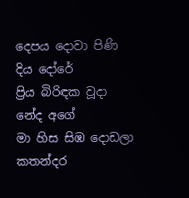දෙපය දොවා පිණි දිය දෝරේ
ප්‍රිය බිරිඳක වූදා නේද අගේ
මා හිස සිඹ දොඩලා කතන්දර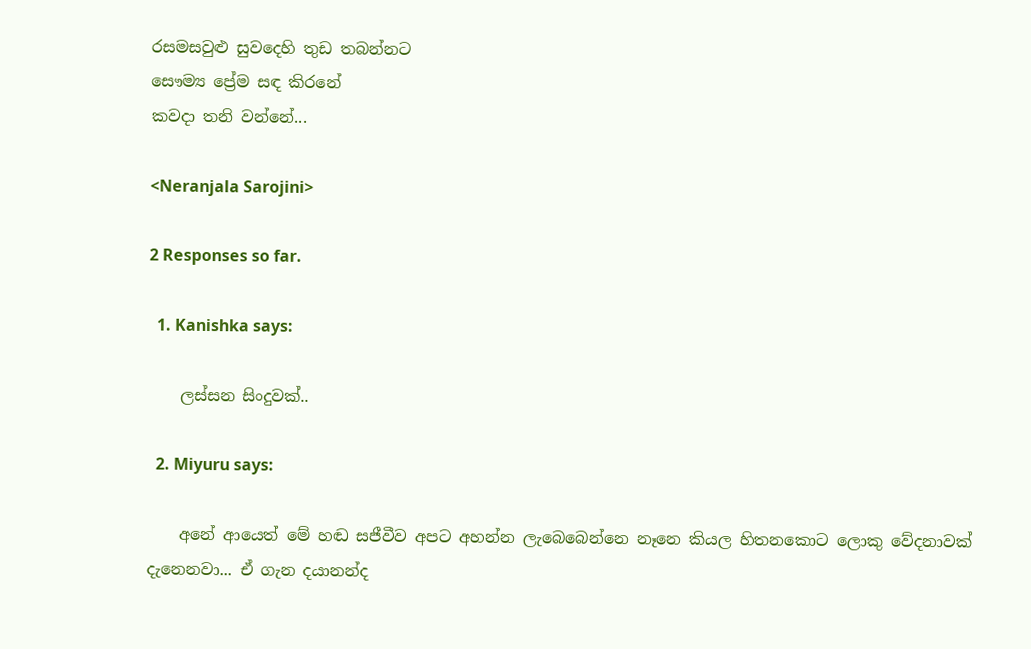රසමසවුළු සුවදෙහි තුඩ තබන්නට
සෞම්‍ය ප්‍රේම සඳ කිරනේ
කවදා තනි වන්නේ...

<Neranjala Sarojini>

2 Responses so far.

  1. Kanishka says:

    ලස්සන සිංදුවක්..

  2. Miyuru says:

    අනේ ආයෙත් මේ හඬ සජීවීව අපට අහන්න ලැබෙබෙන්නෙ නෑනෙ කියල හිතනකොට ලොකු වේදනාවක් දැනෙනවා... ඒ ගැන දයානන්ද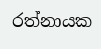රත්නායක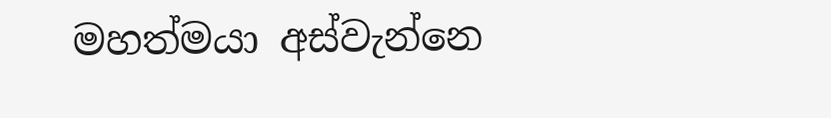මහත්මයා අස්වැන්නෙ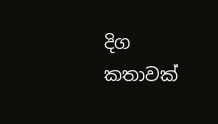දිග කතාවක්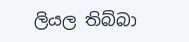ලියල තිබ්බා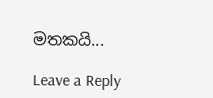මතකයි...

Leave a Reply